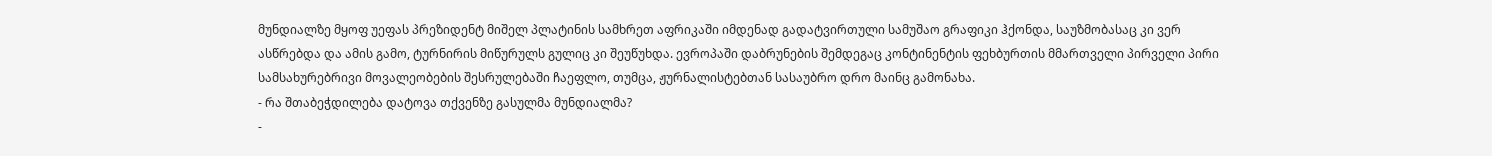მუნდიალზე მყოფ უეფას პრეზიდენტ მიშელ პლატინის სამხრეთ აფრიკაში იმდენად გადატვირთული სამუშაო გრაფიკი ჰქონდა, საუზმობასაც კი ვერ ასწრებდა და ამის გამო, ტურნირის მიწურულს გულიც კი შეუწუხდა. ევროპაში დაბრუნების შემდეგაც კონტინენტის ფეხბურთის მმართველი პირველი პირი სამსახურებრივი მოვალეობების შესრულებაში ჩაეფლო, თუმცა, ჟურნალისტებთან სასაუბრო დრო მაინც გამონახა.
- რა შთაბეჭდილება დატოვა თქვენზე გასულმა მუნდიალმა?
-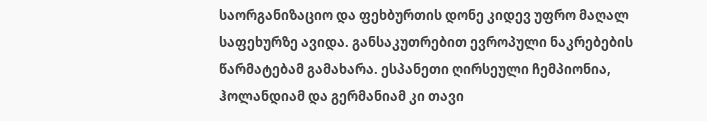საორგანიზაციო და ფეხბურთის დონე კიდევ უფრო მაღალ საფეხურზე ავიდა. განსაკუთრებით ევროპული ნაკრებების წარმატებამ გამახარა. ესპანეთი ღირსეული ჩემპიონია, ჰოლანდიამ და გერმანიამ კი თავი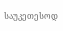საუკეთესოდ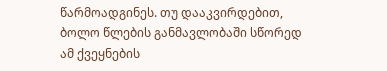წარმოადგინეს. თუ დააკვირდებით, ბოლო წლების განმავლობაში სწორედ ამ ქვეყნების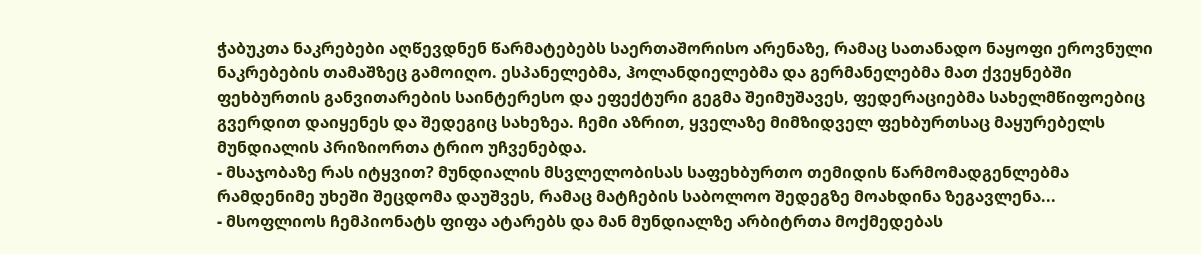ჭაბუკთა ნაკრებები აღწევდნენ წარმატებებს საერთაშორისო არენაზე, რამაც სათანადო ნაყოფი ეროვნული ნაკრებების თამაშზეც გამოიღო. ესპანელებმა, ჰოლანდიელებმა და გერმანელებმა მათ ქვეყნებში ფეხბურთის განვითარების საინტერესო და ეფექტური გეგმა შეიმუშავეს, ფედერაციებმა სახელმწიფოებიც გვერდით დაიყენეს და შედეგიც სახეზეა. ჩემი აზრით, ყველაზე მიმზიდველ ფეხბურთსაც მაყურებელს მუნდიალის პრიზიორთა ტრიო უჩვენებდა.
- მსაჯობაზე რას იტყვით? მუნდიალის მსვლელობისას საფეხბურთო თემიდის წარმომადგენლებმა რამდენიმე უხეში შეცდომა დაუშვეს, რამაც მატჩების საბოლოო შედეგზე მოახდინა ზეგავლენა...
- მსოფლიოს ჩემპიონატს ფიფა ატარებს და მან მუნდიალზე არბიტრთა მოქმედებას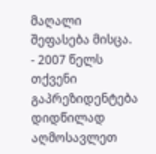მაღალი შეფასება მისცა.
- 2007 წელს თქვენი გაპრეზიდენტება დიდწილად აღმოსავლეთ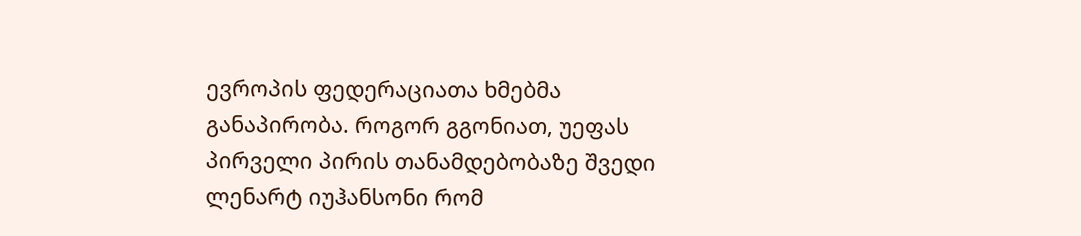ევროპის ფედერაციათა ხმებმა განაპირობა. როგორ გგონიათ, უეფას პირველი პირის თანამდებობაზე შვედი ლენარტ იუჰანსონი რომ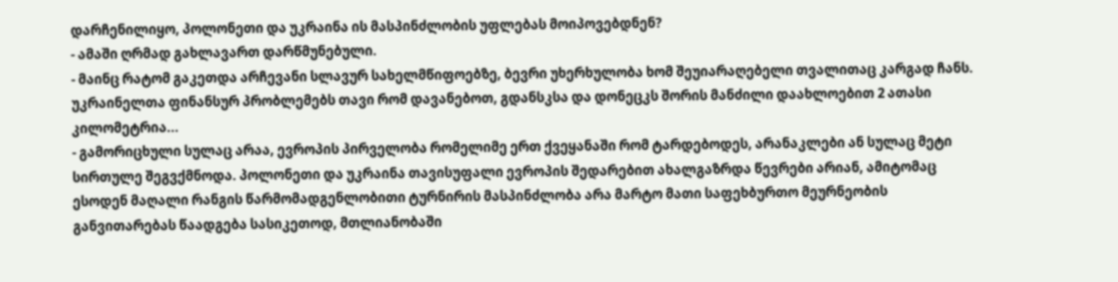დარჩენილიყო, პოლონეთი და უკრაინა ის მასპინძლობის უფლებას მოიპოვებდნენ?
- ამაში ღრმად გახლავართ დარწმუნებული.
- მაინც რატომ გაკეთდა არჩევანი სლავურ სახელმწიფოებზე, ბევრი უხერხულობა ხომ შეუიარაღებელი თვალითაც კარგად ჩანს. უკრაინელთა ფინანსურ პრობლემებს თავი რომ დავანებოთ, გდანსკსა და დონეცკს შორის მანძილი დაახლოებით 2 ათასი კილომეტრია...
- გამორიცხული სულაც არაა, ევროპის პირველობა რომელიმე ერთ ქვეყანაში რომ ტარდებოდეს, არანაკლები ან სულაც მეტი სირთულე შეგვქმნოდა. პოლონეთი და უკრაინა თავისუფალი ევროპის შედარებით ახალგაზრდა წევრები არიან, ამიტომაც ესოდენ მაღალი რანგის წარმომადგენლობითი ტურნირის მასპინძლობა არა მარტო მათი საფეხბურთო მეურნეობის განვითარებას წაადგება სასიკეთოდ, მთლიანობაში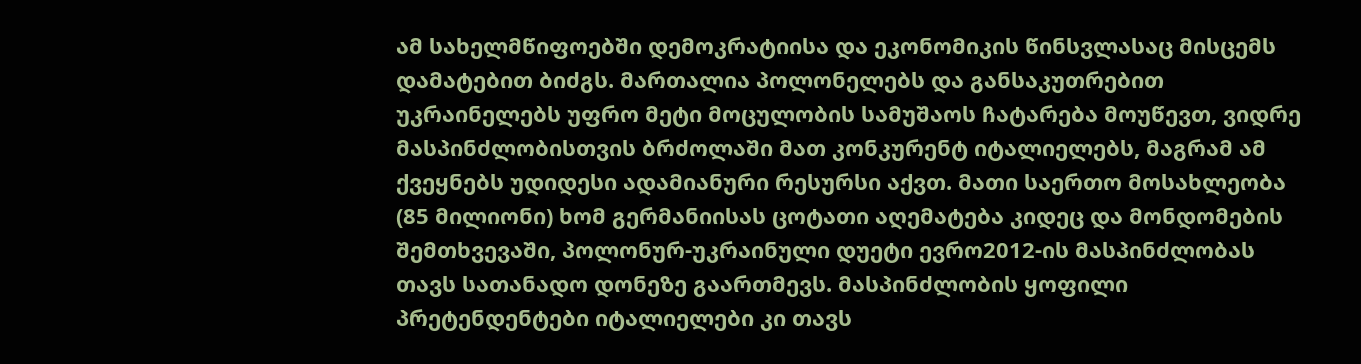ამ სახელმწიფოებში დემოკრატიისა და ეკონომიკის წინსვლასაც მისცემს დამატებით ბიძგს. მართალია პოლონელებს და განსაკუთრებით უკრაინელებს უფრო მეტი მოცულობის სამუშაოს ჩატარება მოუწევთ, ვიდრე მასპინძლობისთვის ბრძოლაში მათ კონკურენტ იტალიელებს, მაგრამ ამ ქვეყნებს უდიდესი ადამიანური რესურსი აქვთ. მათი საერთო მოსახლეობა (85 მილიონი) ხომ გერმანიისას ცოტათი აღემატება კიდეც და მონდომების შემთხვევაში, პოლონურ-უკრაინული დუეტი ევრო2012-ის მასპინძლობას თავს სათანადო დონეზე გაართმევს. მასპინძლობის ყოფილი პრეტენდენტები იტალიელები კი თავს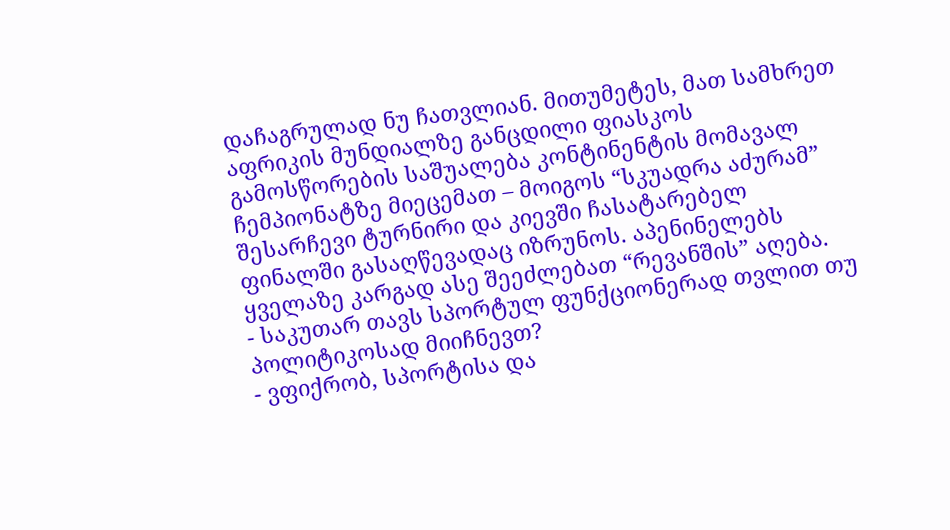დაჩაგრულად ნუ ჩათვლიან. მითუმეტეს, მათ სამხრეთ აფრიკის მუნდიალზე განცდილი ფიასკოს გამოსწორების საშუალება კონტინენტის მომავალ ჩემპიონატზე მიეცემათ – მოიგოს “სკუადრა აძურამ” შესარჩევი ტურნირი და კიევში ჩასატარებელ ფინალში გასაღწევადაც იზრუნოს. აპენინელებს ყველაზე კარგად ასე შეეძლებათ “რევანშის” აღება.
- საკუთარ თავს სპორტულ ფუნქციონერად თვლით თუ პოლიტიკოსად მიიჩნევთ?
- ვფიქრობ, სპორტისა და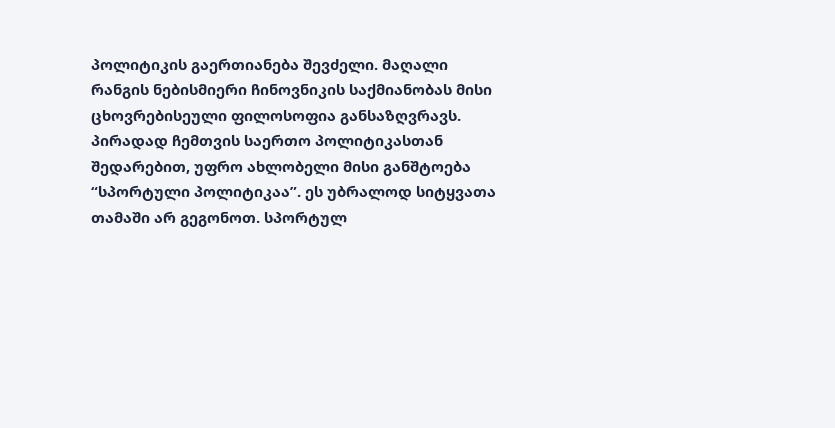პოლიტიკის გაერთიანება შევძელი. მაღალი რანგის ნებისმიერი ჩინოვნიკის საქმიანობას მისი ცხოვრებისეული ფილოსოფია განსაზღვრავს. პირადად ჩემთვის საერთო პოლიტიკასთან შედარებით, უფრო ახლობელი მისი განშტოება “სპორტული პოლიტიკაა”. ეს უბრალოდ სიტყვათა თამაში არ გეგონოთ. სპორტულ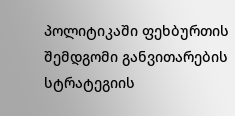პოლიტიკაში ფეხბურთის შემდგომი განვითარების სტრატეგიის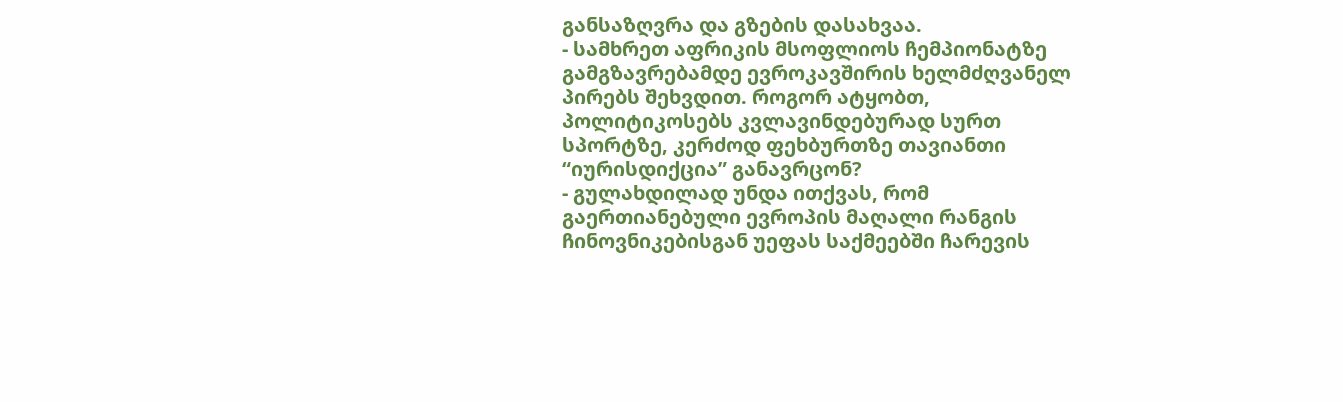განსაზღვრა და გზების დასახვაა.
- სამხრეთ აფრიკის მსოფლიოს ჩემპიონატზე გამგზავრებამდე ევროკავშირის ხელმძღვანელ პირებს შეხვდით. როგორ ატყობთ, პოლიტიკოსებს კვლავინდებურად სურთ სპორტზე, კერძოდ ფეხბურთზე თავიანთი “იურისდიქცია” განავრცონ?
- გულახდილად უნდა ითქვას, რომ გაერთიანებული ევროპის მაღალი რანგის ჩინოვნიკებისგან უეფას საქმეებში ჩარევის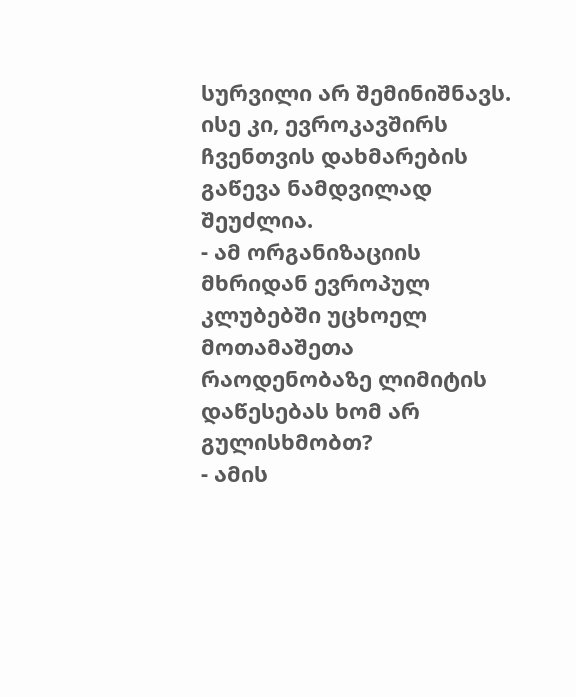სურვილი არ შემინიშნავს. ისე კი, ევროკავშირს ჩვენთვის დახმარების გაწევა ნამდვილად შეუძლია.
- ამ ორგანიზაციის მხრიდან ევროპულ კლუბებში უცხოელ მოთამაშეთა რაოდენობაზე ლიმიტის დაწესებას ხომ არ გულისხმობთ?
- ამის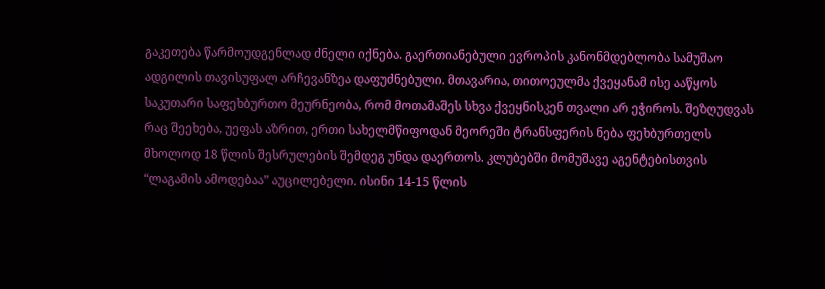გაკეთება წარმოუდგენლად ძნელი იქნება. გაერთიანებული ევროპის კანონმდებლობა სამუშაო ადგილის თავისუფალ არჩევანზეა დაფუძნებული. მთავარია, თითოეულმა ქვეყანამ ისე ააწყოს საკუთარი საფეხბურთო მეურნეობა, რომ მოთამაშეს სხვა ქვეყნისკენ თვალი არ ეჭიროს. შეზღუდვას რაც შეეხება, უეფას აზრით, ერთი სახელმწიფოდან მეორეში ტრანსფერის ნება ფეხბურთელს მხოლოდ 18 წლის შესრულების შემდეგ უნდა დაერთოს. კლუბებში მომუშავე აგენტებისთვის “ლაგამის ამოდებაა” აუცილებელი. ისინი 14-15 წლის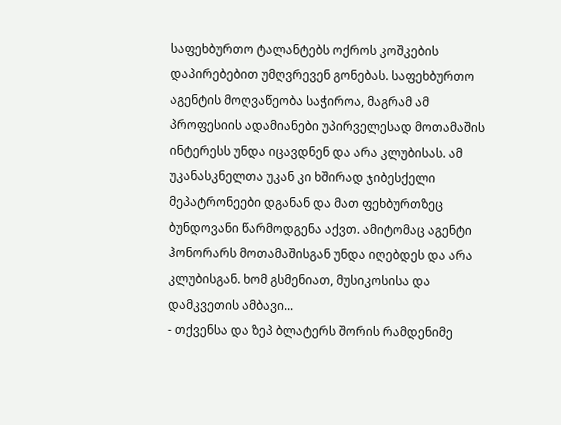საფეხბურთო ტალანტებს ოქროს კოშკების დაპირებებით უმღვრევენ გონებას. საფეხბურთო აგენტის მოღვაწეობა საჭიროა, მაგრამ ამ პროფესიის ადამიანები უპირველესად მოთამაშის ინტერესს უნდა იცავდნენ და არა კლუბისას. ამ უკანასკნელთა უკან კი ხშირად ჯიბესქელი მეპატრონეები დგანან და მათ ფეხბურთზეც ბუნდოვანი წარმოდგენა აქვთ. ამიტომაც აგენტი ჰონორარს მოთამაშისგან უნდა იღებდეს და არა კლუბისგან. ხომ გსმენიათ, მუსიკოსისა და დამკვეთის ამბავი...
- თქვენსა და ზეპ ბლატერს შორის რამდენიმე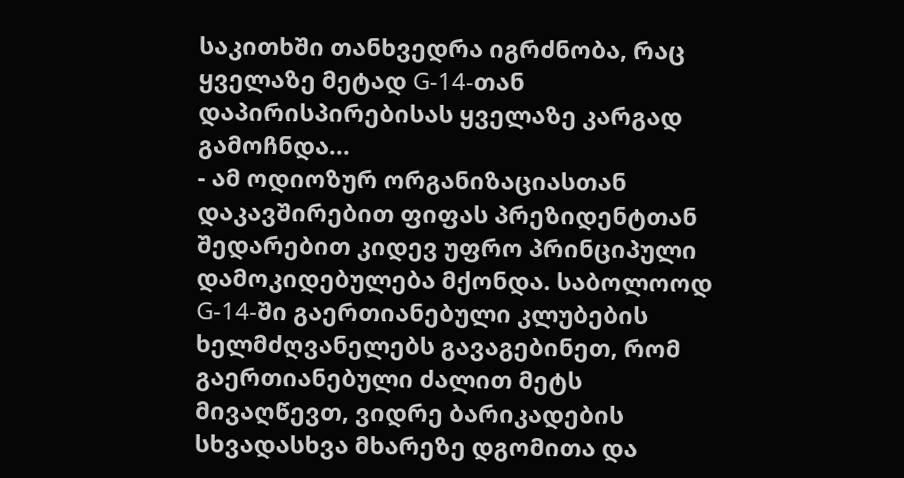საკითხში თანხვედრა იგრძნობა, რაც ყველაზე მეტად G-14-თან დაპირისპირებისას ყველაზე კარგად გამოჩნდა...
- ამ ოდიოზურ ორგანიზაციასთან დაკავშირებით ფიფას პრეზიდენტთან შედარებით კიდევ უფრო პრინციპული დამოკიდებულება მქონდა. საბოლოოდ G-14-ში გაერთიანებული კლუბების ხელმძღვანელებს გავაგებინეთ, რომ გაერთიანებული ძალით მეტს მივაღწევთ, ვიდრე ბარიკადების სხვადასხვა მხარეზე დგომითა და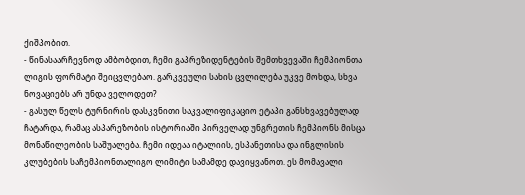ქიშპობით.
- წინასაარჩევნოდ ამბობდით, ჩემი გაპრეზიდენტების შემთხვევაში ჩემპიონთა ლიგის ფორმატი შეიცვლებაო. გარკვეული სახის ცვლილება უკვე მოხდა, სხვა ნოვაციებს არ უნდა ველოდეთ?
- გასულ წელს ტურნირის დასკვნითი საკვალიფიკაციო ეტაპი განსხვავებულად ჩატარდა, რამაც ასპარეზობის ისტორიაში პირველად უნგრეთის ჩემპიონს მისცა მონაწილეობის საშუალება. ჩემი იდეაა იტალიის, ესპანეთისა და ინგლისის კლუბების საჩემპიონთალიგო ლიმიტი სამამდე დავიყვანოთ. ეს მომავალი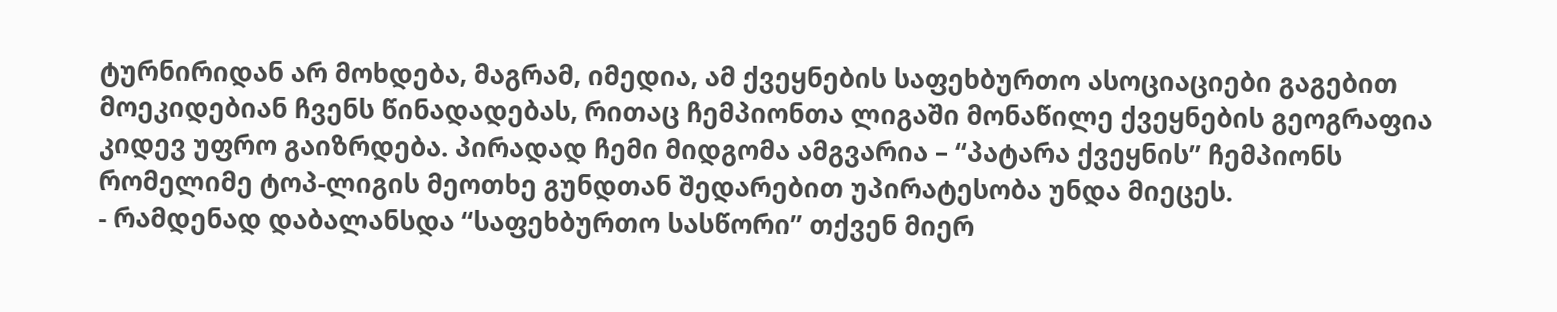ტურნირიდან არ მოხდება, მაგრამ, იმედია, ამ ქვეყნების საფეხბურთო ასოციაციები გაგებით მოეკიდებიან ჩვენს წინადადებას, რითაც ჩემპიონთა ლიგაში მონაწილე ქვეყნების გეოგრაფია კიდევ უფრო გაიზრდება. პირადად ჩემი მიდგომა ამგვარია – “პატარა ქვეყნის” ჩემპიონს რომელიმე ტოპ-ლიგის მეოთხე გუნდთან შედარებით უპირატესობა უნდა მიეცეს.
- რამდენად დაბალანსდა “საფეხბურთო სასწორი” თქვენ მიერ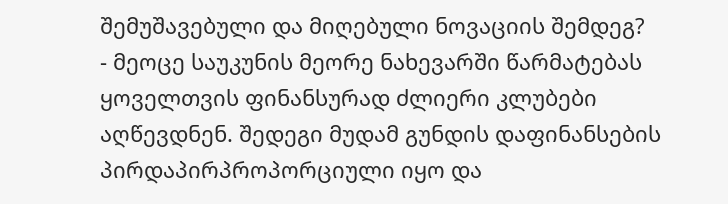შემუშავებული და მიღებული ნოვაციის შემდეგ?
- მეოცე საუკუნის მეორე ნახევარში წარმატებას ყოველთვის ფინანსურად ძლიერი კლუბები აღწევდნენ. შედეგი მუდამ გუნდის დაფინანსების პირდაპირპროპორციული იყო და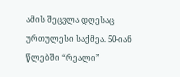ამის შეცვლა დღესაც ურთულესი საქმეა. 50-იან წლებში “რეალი”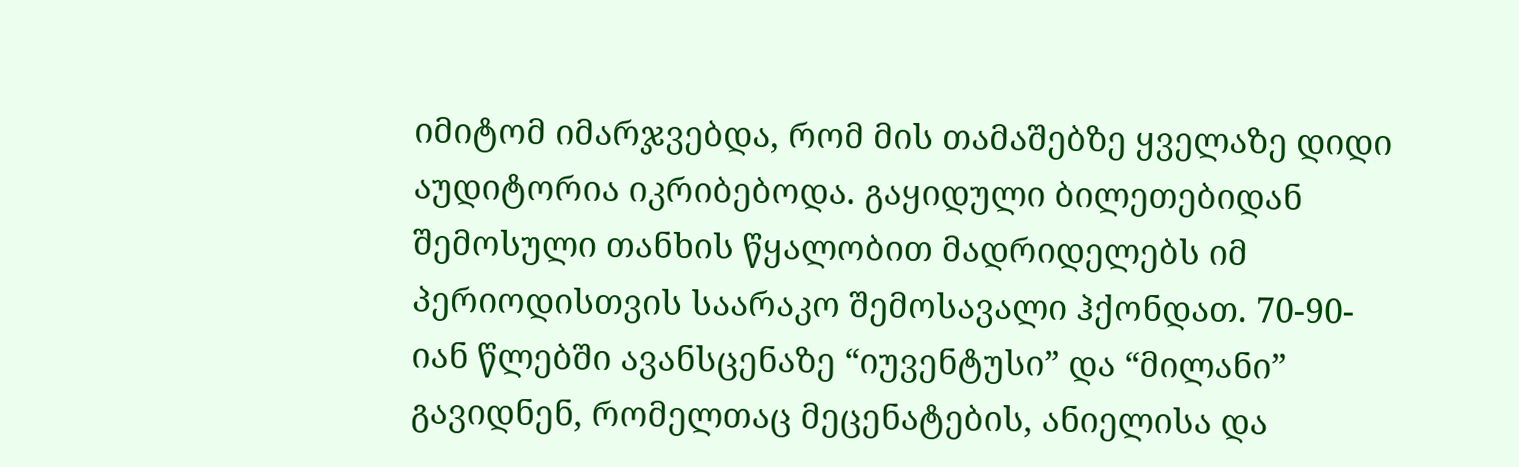იმიტომ იმარჯვებდა, რომ მის თამაშებზე ყველაზე დიდი აუდიტორია იკრიბებოდა. გაყიდული ბილეთებიდან შემოსული თანხის წყალობით მადრიდელებს იმ პერიოდისთვის საარაკო შემოსავალი ჰქონდათ. 70-90-იან წლებში ავანსცენაზე “იუვენტუსი” და “მილანი” გავიდნენ, რომელთაც მეცენატების, ანიელისა და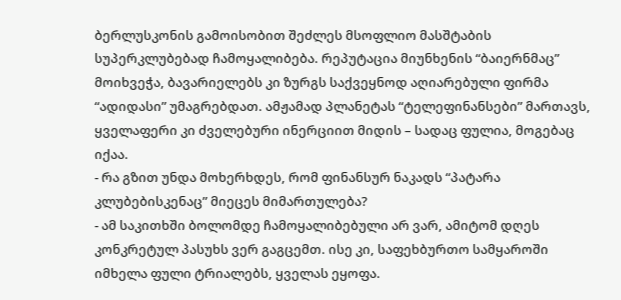ბერლუსკონის გამოისობით შეძლეს მსოფლიო მასშტაბის სუპერკლუბებად ჩამოყალიბება. რეპუტაცია მიუნხენის “ბაიერნმაც” მოიხვეჭა, ბავარიელებს კი ზურგს საქვეყნოდ აღიარებული ფირმა “ადიდასი” უმაგრებდათ. ამჟამად პლანეტას “ტელეფინანსები” მართავს, ყველაფერი კი ძველებური ინერციით მიდის – სადაც ფულია, მოგებაც იქაა.
- რა გზით უნდა მოხერხდეს, რომ ფინანსურ ნაკადს “პატარა კლუბებისკენაც” მიეცეს მიმართულება?
- ამ საკითხში ბოლომდე ჩამოყალიბებული არ ვარ, ამიტომ დღეს კონკრეტულ პასუხს ვერ გაგცემთ. ისე კი, საფეხბურთო სამყაროში იმხელა ფული ტრიალებს, ყველას ეყოფა.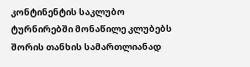კონტინენტის საკლუბო ტურნირებში მონაწილე კლუბებს შორის თანხის სამართლიანად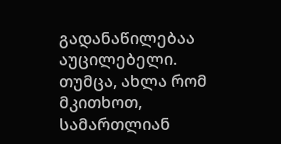გადანაწილებაა აუცილებელი. თუმცა, ახლა რომ მკითხოთ, სამართლიან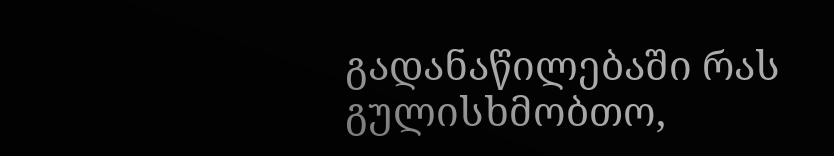გადანაწილებაში რას გულისხმობთო,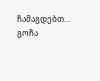ჩამაგდებთ...
გოჩა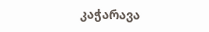კაჭარავა